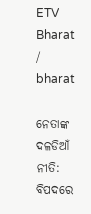ETV Bharat / bharat

ନେତାଙ୍କ ଦଳଡିଆଁ ନୀତି: ବିପଦରେ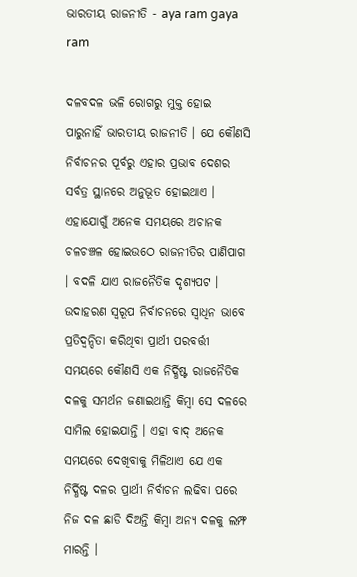ଭାରତୀୟ ରାଜନୀତି - aya ram gaya ram

ଦଳବଦଳ ଭଳି ରୋଗରୁ ମୁକ୍ତ ହୋଇ ପାରୁନାହିଁ ଭାରତୀୟ ରାଜନୀତି । ଯେ କୌଣସି ନିର୍ବାଚନର ପୂର୍ବରୁ ଏହାର ପ୍ରଭାବ ଦେଶର ସର୍ବତ୍ର ସ୍ଥାନରେ ଅନୁଭୂତ ହୋଇଥାଏ । ଏହାଯୋଗୁଁ ଅନେକ ସମୟରେ ଅଚାନକ ଚଳଚଞ୍ଚଳ ହୋଇଉଠେ ରାଜନୀତିର ପାଣିପାଗ । ବଦଳି ଯାଏ ରାଜନୈତିକ ଦୃଶ୍ୟପଟ । ଉଦାହରଣ ସ୍ବରୂପ ନିର୍ବାଚନରେ ସ୍ବାଧିନ ଭାବେ ପ୍ରତିଦ୍ବନ୍ଦିତା କରିଥିବା ପ୍ରାର୍ଥୀ ପରବର୍ତ୍ତୀ ସମୟରେ କୌଣସି ଏକ ନିର୍ଦ୍ଧିଷ୍ଟ ରାଜନୈତିକ ଦଳକୁ ସମର୍ଥନ ଜଣାଇଥାନ୍ତି କିମ୍ବା ସେ ଦଳରେ ସାମିଲ ହୋଇଯାନ୍ତି । ଏହା ବାଦ୍ ଅନେକ ସମୟରେ ଦେଖିବାକୁ ମିଳିଥାଏ ଯେ ଏକ ନିର୍ଦ୍ଧିଷ୍ଟ ଦଳର ପ୍ରାର୍ଥୀ ନିର୍ବାଚନ ଲଢିବା ପରେ ନିଜ ଦଳ ଛାଡି ଦିଅନ୍ତି କିମ୍ବା ଅନ୍ୟ ଦଳକୁ ଲମ୍ଫ ମାରନ୍ତି ।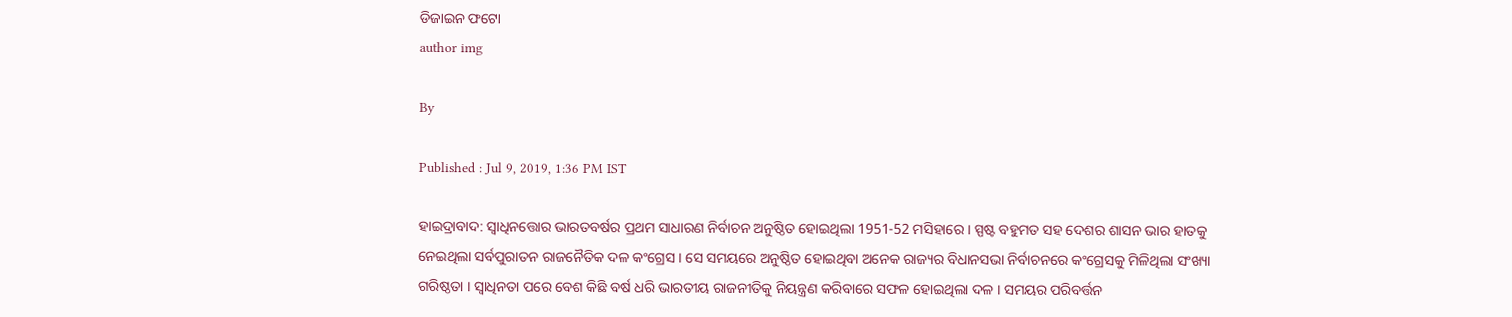ଡିଜାଇନ ଫଟୋ
author img

By

Published : Jul 9, 2019, 1:36 PM IST

ହାଇଦ୍ରାବାଦ: ସ୍ବାଧିନତ୍ତୋର ଭାରତବର୍ଷର ପ୍ରଥମ ସାଧାରଣ ନିର୍ବାଚନ ଅନୁଷ୍ଠିତ ହୋଇଥିଲା 1951-52 ମସିହାରେ । ସ୍ପଷ୍ଟ ବହୁମତ ସହ ଦେଶର ଶାସନ ଭାର ହାତକୁ ନେଇଥିଲା ସର୍ବପୁରାତନ ରାଜନୈତିକ ଦଳ କଂଗ୍ରେସ । ସେ ସମୟରେ ଅନୁଷ୍ଠିତ ହୋଇଥିବା ଅନେକ ରାଜ୍ୟର ବିଧାନସଭା ନିର୍ବାଚନରେ କଂଗ୍ରେସକୁ ମିଳିଥିଲା ସଂଖ୍ୟା ଗରିଷ୍ଠତା । ସ୍ବାଧିନତା ପରେ ବେଶ କିଛି ବର୍ଷ ଧରି ଭାରତୀୟ ରାଜନୀତିକୁ ନିୟନ୍ତ୍ରଣ କରିବାରେ ସଫଳ ହୋଇଥିଲା ଦଳ । ସମୟର ପରିବର୍ତ୍ତନ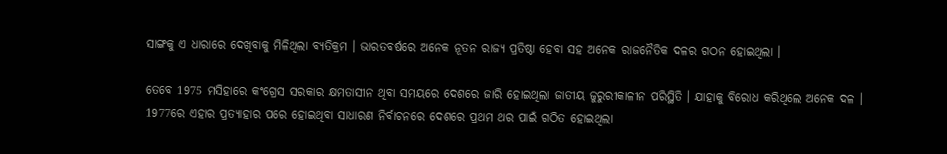ସାଙ୍ଗକୁ ଏ ଧାରାରେ ଦେଖିବାକୁ ମିଳିଥିଲା ବ୍ୟତିକ୍ରମ । ଭାରତବର୍ଷରେ ଅନେକ ନୂତନ ରାଜ୍ୟ ପ୍ରତିଷ୍ଠା ହେବା ସହ ଅନେକ ରାଜନୈତିକ ଦଳର ଗଠନ ହୋଇଥିଲା ।

ତେବେ 1975 ମସିହାରେ କଂଗ୍ରେସ ସରକାର କ୍ଷମତାସୀନ ଥିବା ସମୟରେ ଦେଶରେ ଜାରି ହୋଇଥିଲା ଜାତୀୟ ଜୁରୁରୀକାଳୀନ ପରିସ୍ଥିତି । ଯାହାକୁ ବିରୋଧ କରିଥିଲେ ଅନେକ ଦଳ । 1977ରେ ଏହାର ପ୍ରତ୍ୟାହାର ପରେ ହୋଇଥିବା ସାଧାରଣ ନିର୍ବାଚନରେ ଦେଶରେ ପ୍ରଥମ ଥର ପାଇଁ ଗଠିତ ହୋଇଥିଲା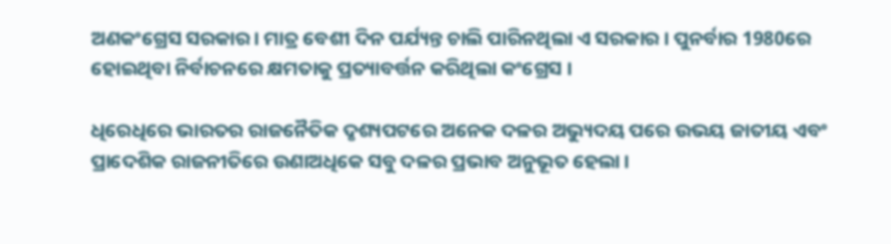ଅଣକଂଗ୍ରେସ ସରକାର । ମାତ୍ର ବେଶୀ ଦିନ ପର୍ଯ୍ୟନ୍ତ ଚାଲି ପାରିନଥିଲା ଏ ସରକାର । ପୁନର୍ବାର 1980ରେ ହୋଇଥିବା ନିର୍ବାଚନରେ କ୍ଷମତାକୁ ପ୍ରତ୍ୟାବର୍ତ୍ତନ କରିଥିଲା କଂଗ୍ରେସ ।

ଧିରେଧିରେ ଭାରତର ରାଜନୈତିକ ଦୃଶ୍ୟପଟରେ ଅନେକ ଦଳର ଅଭ୍ୟୁଦୟ ପରେ ଉଭୟ ଜାତୀୟ ଏବଂ ପ୍ରାଦେଶିକ ରାଜନୀତିରେ ଉଣାଅଧିକେ ସବୁ ଦଳର ପ୍ରଭାବ ଅନୁଭୂତ ହେଲା ।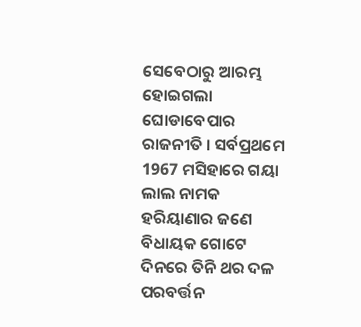ସେବେଠାରୁ ଆରମ୍ଭ ହୋଇଗଲା ଘୋଡାବେପାର ରାଜନୀତି । ସର୍ବପ୍ରଥମେ 1967 ମସିହାରେ ଗୟା ଲାଲ ନାମକ ହରିୟାଣାର ଜଣେ ବିଧାୟକ ଗୋଟେ ଦିନରେ ତିନି ଥର ଦଳ ପରବର୍ତ୍ତନ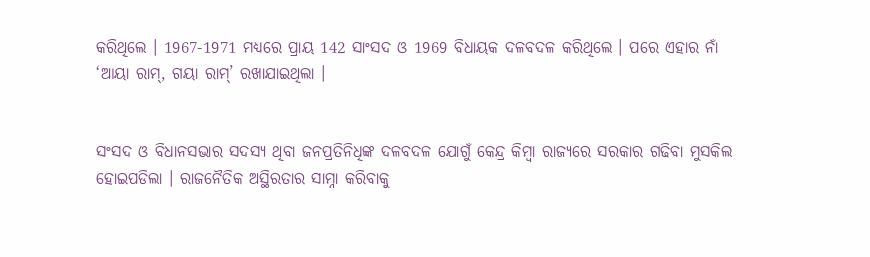କରିଥିଲେ । 1967-1971 ମଧ୍ୟରେ ପ୍ରାୟ 142 ସାଂସଦ ଓ 1969 ବିଧାୟକ ଦଳବଦଳ କରିଥିଲେ । ପରେ ଏହାର ନାଁ ‘ଆୟା ରାମ୍, ଗୟା ରାମ୍’ ରଖାଯାଇଥିଲା ।


ସଂସଦ ଓ ବିଧାନସଭାର ସଦସ୍ୟ ଥିବା ଜନପ୍ରତିନିଧିଙ୍କ ଦଳବଦଳ ଯୋଗୁଁ କେନ୍ଦ୍ର କିମ୍ବା ରାଜ୍ୟରେ ସରକାର ଗଢିବା ମୁସକିଲ ହୋଇପଡିଲା । ରାଜନୈତିକ ଅସ୍ଥିରତାର ସାମ୍ନା କରିବାକୁ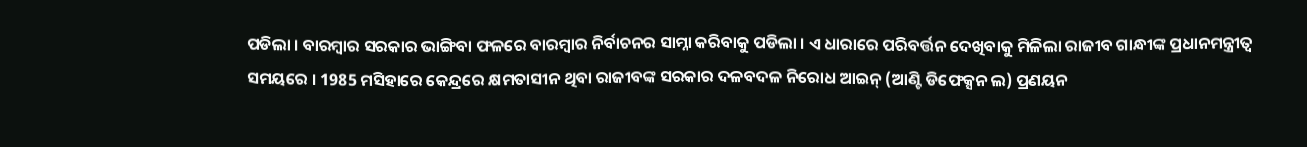ପଡିଲା । ବାରମ୍ବାର ସରକାର ଭାଙ୍ଗିବା ଫଳରେ ବାରମ୍ବାର ନିର୍ବାଚନର ସାମ୍ନା କରିବାକୁ ପଡିଲା । ଏ ଧାରାରେ ପରିବର୍ତ୍ତନ ଦେଖିବାକୁ ମିଳିଲା ରାଜୀବ ଗାନ୍ଧୀଙ୍କ ପ୍ରଧାନମନ୍ତ୍ରୀତ୍ବ ସମୟରେ । 1985 ମସିହାରେ କେନ୍ଦ୍ରରେ କ୍ଷମତାସୀନ ଥିବା ରାଜୀବଙ୍କ ସରକାର ଦଳବଦଳ ନିରୋଧ ଆଇନ୍ (ଆଣ୍ଟି ଡିଫେକ୍ସନ ଲ) ପ୍ରଣୟନ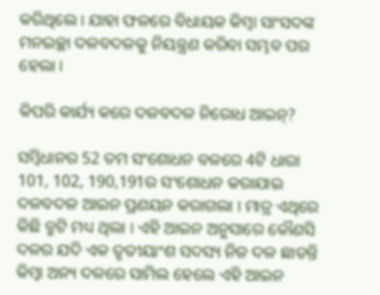କରିଥିଲେ । ଯାହା ଫଳରେ ବିଧାୟକ କିମ୍ବା ସାଂସଦଙ୍କ ମନଇଚ୍ଛା ଦଳବଦଳକୁ ନିୟନ୍ତ୍ରଣ କରିବା ସମ୍ଭବ ପର ହେଲା ।

କିପରି କାର୍ଯ୍ୟ କରେ ଦଳବଦଳ ନିରୋଧ ଆଇନ୍?

ସମ୍ବିଧାନର 52 ତମ ସଂଶୋଧନ ବଳରେ 4ଟି ଧାରା 101, 102, 190,191ର ସଂଶୋଧନ କରାଯାଇ ଦଳବଦଳ ଆଇନ ପ୍ରଣୟନ କରାଗଲା । ମାତ୍ର ଏଥିରେ କିଛି ତ୍ରୁଟି ମଧ୍ୟ ଥିଲା । ଏହି ଆଇନ ଅନୁସାରେ କୌଣସି ଦଳର ଯଦି ଏକ ତୃତୀୟାଂଶ ସଦସ୍ୟ ନିଜ ଦଳ ଛାଡନ୍ତି କିମ୍ବା ଅନ୍ୟ ଦଳରେ ସାମିଲ ହେଲେ ଏହି ଆଇନ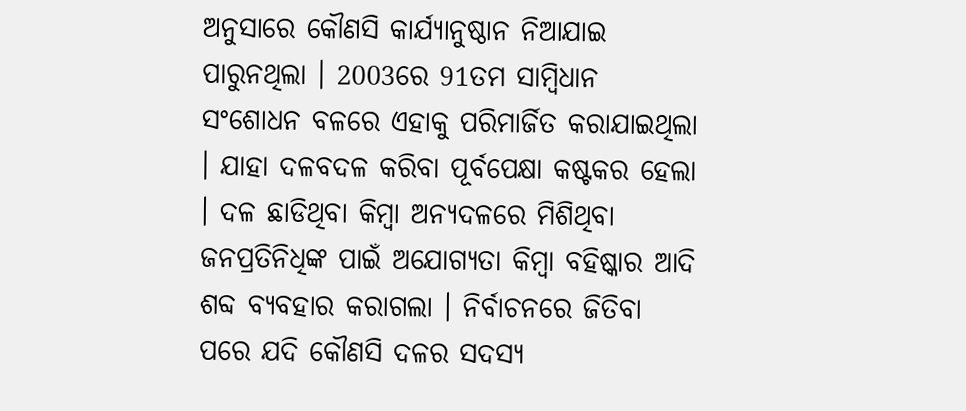ଅନୁସାରେ କୌଣସି କାର୍ଯ୍ୟାନୁଷ୍ଠାନ ନିଆଯାଇ ପାରୁନଥିଲା । 2003ରେ 91ତମ ସାମ୍ବିଧାନ ସଂଶୋଧନ ବଳରେ ଏହାକୁ ପରିମାର୍ଜିତ କରାଯାଇଥିଲା । ଯାହା ଦଳବଦଳ କରିବା ପୂର୍ବପେକ୍ଷା କଷ୍ଟକର ହେଲା । ଦଳ ଛାଡିଥିବା କିମ୍ବା ଅନ୍ୟଦଳରେ ମିଶିଥିବା ଜନପ୍ରତିନିଧିଙ୍କ ପାଇଁ ଅଯୋଗ୍ୟତା କିମ୍ବା ବହିଷ୍କାର ଆଦି ଶବ୍ଦ ବ୍ୟବହାର କରାଗଲା । ନିର୍ବାଚନରେ ଜିତିବା ପରେ ଯଦି କୌଣସି ଦଳର ସଦସ୍ୟ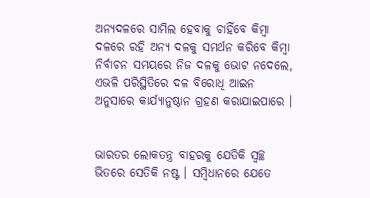ଅନ୍ୟଦଳରେ ସାମିଲ ହେବାକୁ ଚାହିଁବେ କିମ୍ବା ଦଳରେ ରହି ଅନ୍ୟ ଦଳକୁ ସମର୍ଥନ କରିବେ କିମ୍ବା ନିର୍ବାଚନ ସମୟରେ ନିଜ ଦଳକୁ ଭୋଟ ନଦେଲେ, ଏଭଳି ପରିସ୍ଥିତିରେ ଦଳ ବିରୋଧି ଆଇନ ଅନୁସାରେ କାର୍ଯ୍ୟାନୁଷ୍ଠାନ ଗ୍ରହଣ କରାଯାଇପାରେ ।


ଭାରତର ଲୋକତନ୍ତ୍ର ବାହରକୁ ଯେତିକି ସ୍ବଚ୍ଛ ଭିତରେ ସେତିକି ନଷ୍ଟ । ସମ୍ବିଧାନରେ ଯେତେ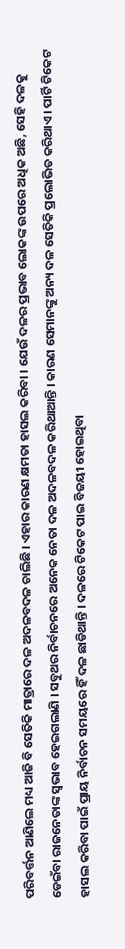ପରିବର୍ତ୍ତନ ଆଣିଲେ ମଧ୍ୟ ଆଜି ବି ସେତିକି ମାତ୍ରାରେ ଦଳ ଅଦଳବଦଳ ଚାଲିଛି । ଏହାର କାରଣ କ୍ଷମତା ହାସଲ କରିବା । ଯେଉଁ ଦଳର ପ୍ରଭାବ ଲୋକଙ୍କ ଉପରେ ଅଧିକ ଅଛି, ସେହି ଦଳକୁ ଡେଇଁବା ରାଜନେତାଙ୍କ ସ୍ବଭାବ ହେଇଗଲାଣି । ସବୁଥର ନିର୍ବାଚନରେ ଅନେକ ନେତା ଦଳ ଅଦଳବଦଳ କରିଥାଆନ୍ତି । କାରଣ ସେମାନଙ୍କୁ ଅନ୍ୟ ଦଳ ସେତିକି ପ୍ରଲୋଭିତ କରିଥାଏ । ପାର୍ଟି ଟିକେଟ ହାସଲ କରିବା ପାଇଁ ପ୍ରାୟ ନିର୍ବାଚନ ସମୟରେ ହିଁ ଦଳ ଛାଡିଥାନ୍ତି । ଦଳରେ ଟିକେଟ ପାଇ ବିଜୟୀ ହୋଇଥିବା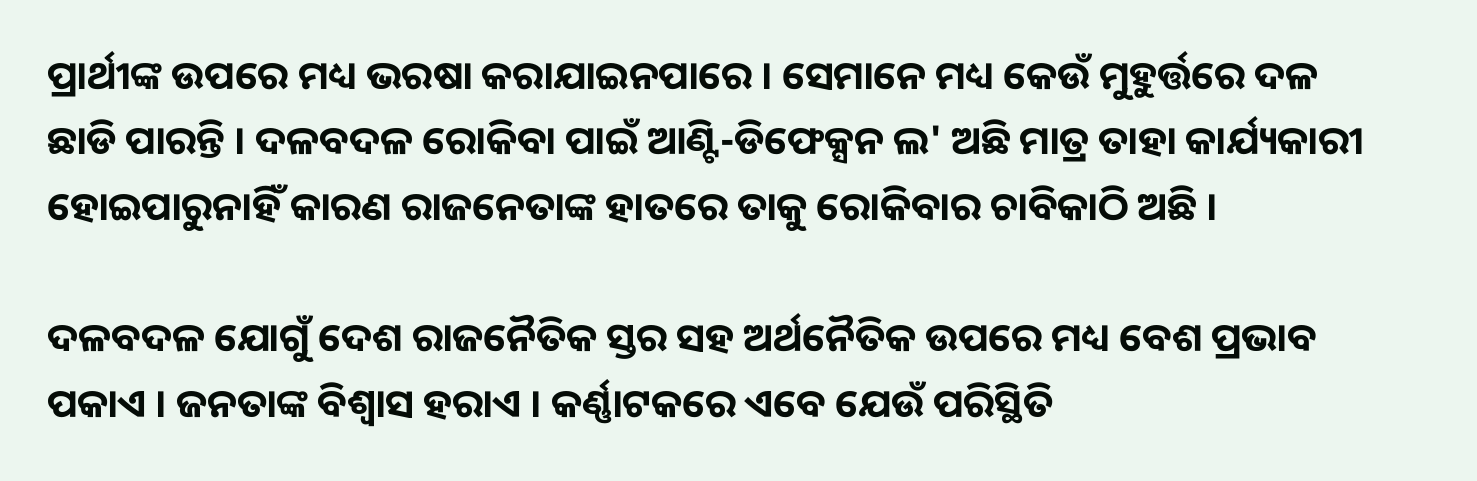ପ୍ରାର୍ଥୀଙ୍କ ଉପରେ ମଧ୍ୟ ଭରଷା କରାଯାଇନପାରେ । ସେମାନେ ମଧ୍ୟ କେଉଁ ମୁହୁର୍ତ୍ତରେ ଦଳ ଛାଡି ପାରନ୍ତି । ଦଳବଦଳ ରୋକିବା ପାଇଁ ଆଣ୍ଟି-ଡିଫେକ୍ସନ ଲ' ଅଛି ମାତ୍ର ତାହା କାର୍ଯ୍ୟକାରୀ ହୋଇପାରୁନାହିଁ କାରଣ ରାଜନେତାଙ୍କ ହାତରେ ତାକୁ ରୋକିବାର ଚାବିକାଠି ଅଛି ।

ଦଳବଦଳ ଯୋଗୁଁ ଦେଶ ରାଜନୈତିକ ସ୍ତର ସହ ଅର୍ଥନୈତିକ ଉପରେ ମଧ୍ୟ ବେଶ ପ୍ରଭାବ ପକାଏ । ଜନତାଙ୍କ ବିଶ୍ବାସ ହରାଏ । କର୍ଣ୍ଣାଟକରେ ଏବେ ଯେଉଁ ପରିସ୍ଥିତି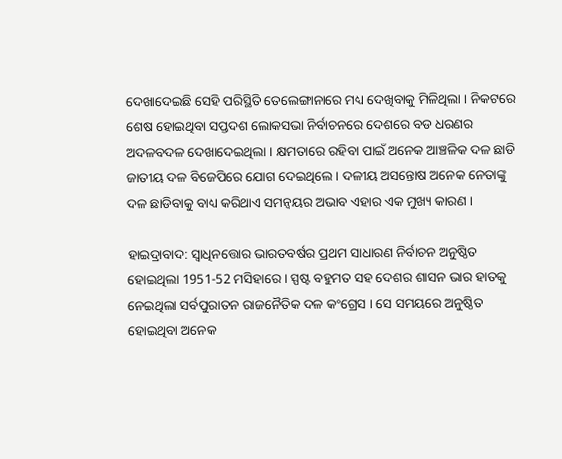ଦେଖାଦେଇଛି ସେହି ପରିସ୍ଥିତି ତେଲେଙ୍ଗାନାରେ ମଧ୍ୟ ଦେଖିବାକୁ ମିଳିଥିଲା । ନିକଟରେ ଶେଷ ହୋଇଥିବା ସପ୍ତଦଶ ଲୋକସଭା ନିର୍ବାଚନରେ ଦେଶରେ ବଡ ଧରଣର ଅଦଳବଦଳ ଦେଖାଦେଇଥିଲା । କ୍ଷମତାରେ ରହିବା ପାଇଁ ଅନେକ ଆଞ୍ଚଳିକ ଦଳ ଛାଡି ଜାତୀୟ ଦଳ ବିଜେପିରେ ଯୋଗ ଦେଇଥିଲେ । ଦଳୀୟ ଅସନ୍ତୋଷ ଅନେକ ନେତାଙ୍କୁ ଦଳ ଛାଡିବାକୁ ବାଧ୍ୟ କରିଥାଏ ସମନ୍ବୟର ଅଭାବ ଏହାର ଏକ ମୁଖ୍ୟ କାରଣ ।

ହାଇଦ୍ରାବାଦ: ସ୍ବାଧିନତ୍ତୋର ଭାରତବର୍ଷର ପ୍ରଥମ ସାଧାରଣ ନିର୍ବାଚନ ଅନୁଷ୍ଠିତ ହୋଇଥିଲା 1951-52 ମସିହାରେ । ସ୍ପଷ୍ଟ ବହୁମତ ସହ ଦେଶର ଶାସନ ଭାର ହାତକୁ ନେଇଥିଲା ସର୍ବପୁରାତନ ରାଜନୈତିକ ଦଳ କଂଗ୍ରେସ । ସେ ସମୟରେ ଅନୁଷ୍ଠିତ ହୋଇଥିବା ଅନେକ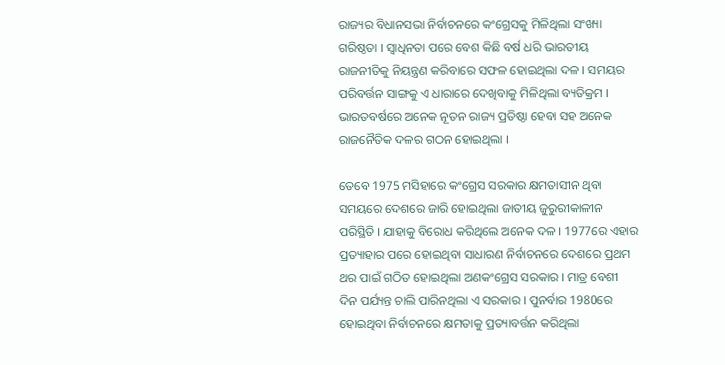ରାଜ୍ୟର ବିଧାନସଭା ନିର୍ବାଚନରେ କଂଗ୍ରେସକୁ ମିଳିଥିଲା ସଂଖ୍ୟା ଗରିଷ୍ଠତା । ସ୍ବାଧିନତା ପରେ ବେଶ କିଛି ବର୍ଷ ଧରି ଭାରତୀୟ ରାଜନୀତିକୁ ନିୟନ୍ତ୍ରଣ କରିବାରେ ସଫଳ ହୋଇଥିଲା ଦଳ । ସମୟର ପରିବର୍ତ୍ତନ ସାଙ୍ଗକୁ ଏ ଧାରାରେ ଦେଖିବାକୁ ମିଳିଥିଲା ବ୍ୟତିକ୍ରମ । ଭାରତବର୍ଷରେ ଅନେକ ନୂତନ ରାଜ୍ୟ ପ୍ରତିଷ୍ଠା ହେବା ସହ ଅନେକ ରାଜନୈତିକ ଦଳର ଗଠନ ହୋଇଥିଲା ।

ତେବେ 1975 ମସିହାରେ କଂଗ୍ରେସ ସରକାର କ୍ଷମତାସୀନ ଥିବା ସମୟରେ ଦେଶରେ ଜାରି ହୋଇଥିଲା ଜାତୀୟ ଜୁରୁରୀକାଳୀନ ପରିସ୍ଥିତି । ଯାହାକୁ ବିରୋଧ କରିଥିଲେ ଅନେକ ଦଳ । 1977ରେ ଏହାର ପ୍ରତ୍ୟାହାର ପରେ ହୋଇଥିବା ସାଧାରଣ ନିର୍ବାଚନରେ ଦେଶରେ ପ୍ରଥମ ଥର ପାଇଁ ଗଠିତ ହୋଇଥିଲା ଅଣକଂଗ୍ରେସ ସରକାର । ମାତ୍ର ବେଶୀ ଦିନ ପର୍ଯ୍ୟନ୍ତ ଚାଲି ପାରିନଥିଲା ଏ ସରକାର । ପୁନର୍ବାର 1980ରେ ହୋଇଥିବା ନିର୍ବାଚନରେ କ୍ଷମତାକୁ ପ୍ରତ୍ୟାବର୍ତ୍ତନ କରିଥିଲା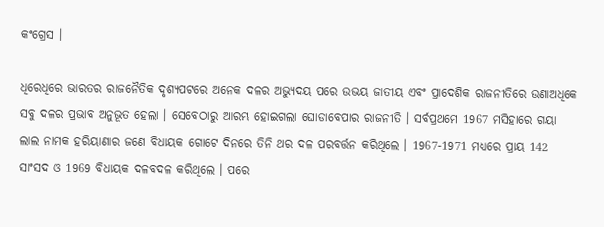କଂଗ୍ରେସ ।

ଧିରେଧିରେ ଭାରତର ରାଜନୈତିକ ଦୃଶ୍ୟପଟରେ ଅନେକ ଦଳର ଅଭ୍ୟୁଦୟ ପରେ ଉଭୟ ଜାତୀୟ ଏବଂ ପ୍ରାଦେଶିକ ରାଜନୀତିରେ ଉଣାଅଧିକେ ସବୁ ଦଳର ପ୍ରଭାବ ଅନୁଭୂତ ହେଲା । ସେବେଠାରୁ ଆରମ୍ଭ ହୋଇଗଲା ଘୋଡାବେପାର ରାଜନୀତି । ସର୍ବପ୍ରଥମେ 1967 ମସିହାରେ ଗୟା ଲାଲ ନାମକ ହରିୟାଣାର ଜଣେ ବିଧାୟକ ଗୋଟେ ଦିନରେ ତିନି ଥର ଦଳ ପରବର୍ତ୍ତନ କରିଥିଲେ । 1967-1971 ମଧ୍ୟରେ ପ୍ରାୟ 142 ସାଂସଦ ଓ 1969 ବିଧାୟକ ଦଳବଦଳ କରିଥିଲେ । ପରେ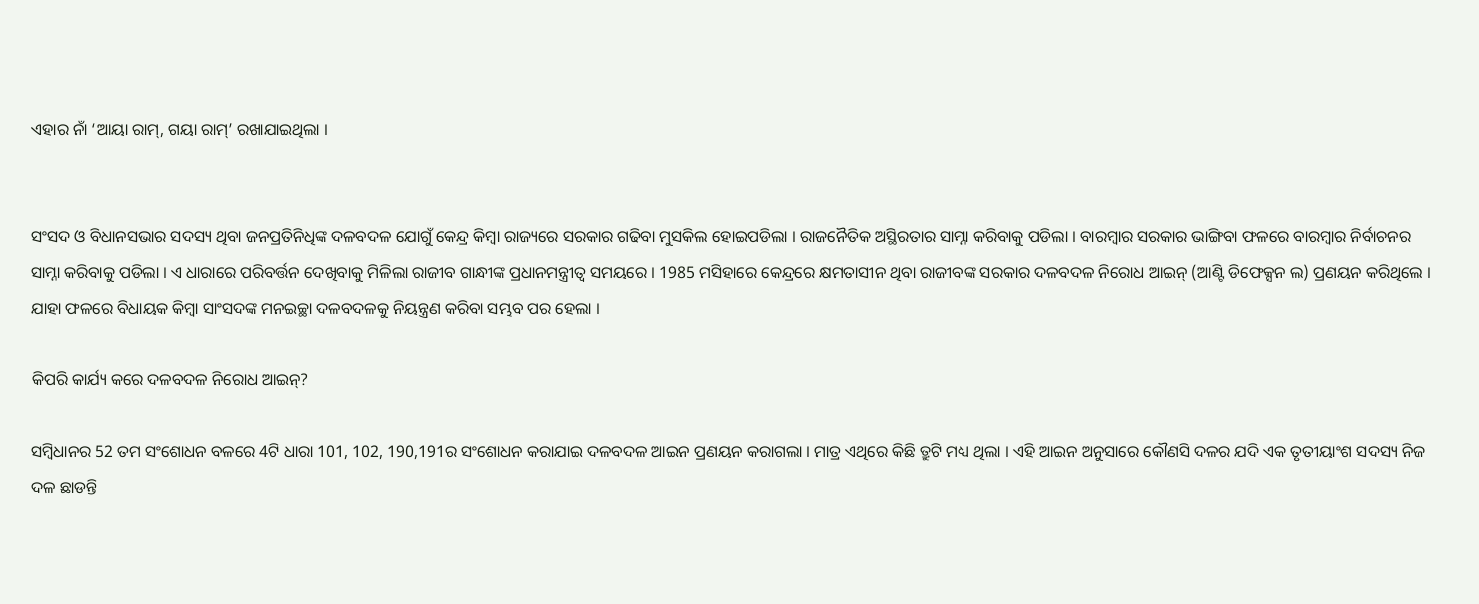ଏହାର ନାଁ ‘ଆୟା ରାମ୍, ଗୟା ରାମ୍’ ରଖାଯାଇଥିଲା ।


ସଂସଦ ଓ ବିଧାନସଭାର ସଦସ୍ୟ ଥିବା ଜନପ୍ରତିନିଧିଙ୍କ ଦଳବଦଳ ଯୋଗୁଁ କେନ୍ଦ୍ର କିମ୍ବା ରାଜ୍ୟରେ ସରକାର ଗଢିବା ମୁସକିଲ ହୋଇପଡିଲା । ରାଜନୈତିକ ଅସ୍ଥିରତାର ସାମ୍ନା କରିବାକୁ ପଡିଲା । ବାରମ୍ବାର ସରକାର ଭାଙ୍ଗିବା ଫଳରେ ବାରମ୍ବାର ନିର୍ବାଚନର ସାମ୍ନା କରିବାକୁ ପଡିଲା । ଏ ଧାରାରେ ପରିବର୍ତ୍ତନ ଦେଖିବାକୁ ମିଳିଲା ରାଜୀବ ଗାନ୍ଧୀଙ୍କ ପ୍ରଧାନମନ୍ତ୍ରୀତ୍ବ ସମୟରେ । 1985 ମସିହାରେ କେନ୍ଦ୍ରରେ କ୍ଷମତାସୀନ ଥିବା ରାଜୀବଙ୍କ ସରକାର ଦଳବଦଳ ନିରୋଧ ଆଇନ୍ (ଆଣ୍ଟି ଡିଫେକ୍ସନ ଲ) ପ୍ରଣୟନ କରିଥିଲେ । ଯାହା ଫଳରେ ବିଧାୟକ କିମ୍ବା ସାଂସଦଙ୍କ ମନଇଚ୍ଛା ଦଳବଦଳକୁ ନିୟନ୍ତ୍ରଣ କରିବା ସମ୍ଭବ ପର ହେଲା ।

କିପରି କାର୍ଯ୍ୟ କରେ ଦଳବଦଳ ନିରୋଧ ଆଇନ୍?

ସମ୍ବିଧାନର 52 ତମ ସଂଶୋଧନ ବଳରେ 4ଟି ଧାରା 101, 102, 190,191ର ସଂଶୋଧନ କରାଯାଇ ଦଳବଦଳ ଆଇନ ପ୍ରଣୟନ କରାଗଲା । ମାତ୍ର ଏଥିରେ କିଛି ତ୍ରୁଟି ମଧ୍ୟ ଥିଲା । ଏହି ଆଇନ ଅନୁସାରେ କୌଣସି ଦଳର ଯଦି ଏକ ତୃତୀୟାଂଶ ସଦସ୍ୟ ନିଜ ଦଳ ଛାଡନ୍ତି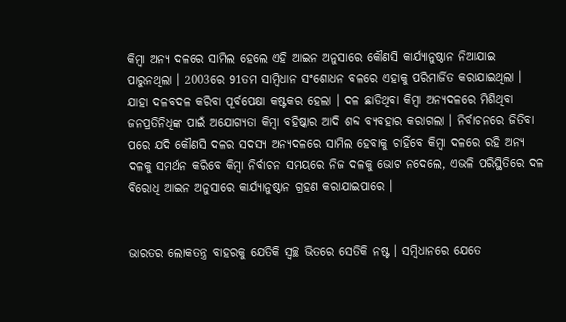କିମ୍ବା ଅନ୍ୟ ଦଳରେ ସାମିଲ ହେଲେ ଏହି ଆଇନ ଅନୁସାରେ କୌଣସି କାର୍ଯ୍ୟାନୁଷ୍ଠାନ ନିଆଯାଇ ପାରୁନଥିଲା । 2003ରେ 91ତମ ସାମ୍ବିଧାନ ସଂଶୋଧନ ବଳରେ ଏହାକୁ ପରିମାର୍ଜିତ କରାଯାଇଥିଲା । ଯାହା ଦଳବଦଳ କରିବା ପୂର୍ବପେକ୍ଷା କଷ୍ଟକର ହେଲା । ଦଳ ଛାଡିଥିବା କିମ୍ବା ଅନ୍ୟଦଳରେ ମିଶିଥିବା ଜନପ୍ରତିନିଧିଙ୍କ ପାଇଁ ଅଯୋଗ୍ୟତା କିମ୍ବା ବହିଷ୍କାର ଆଦି ଶବ୍ଦ ବ୍ୟବହାର କରାଗଲା । ନିର୍ବାଚନରେ ଜିତିବା ପରେ ଯଦି କୌଣସି ଦଳର ସଦସ୍ୟ ଅନ୍ୟଦଳରେ ସାମିଲ ହେବାକୁ ଚାହିଁବେ କିମ୍ବା ଦଳରେ ରହି ଅନ୍ୟ ଦଳକୁ ସମର୍ଥନ କରିବେ କିମ୍ବା ନିର୍ବାଚନ ସମୟରେ ନିଜ ଦଳକୁ ଭୋଟ ନଦେଲେ, ଏଭଳି ପରିସ୍ଥିତିରେ ଦଳ ବିରୋଧି ଆଇନ ଅନୁସାରେ କାର୍ଯ୍ୟାନୁଷ୍ଠାନ ଗ୍ରହଣ କରାଯାଇପାରେ ।


ଭାରତର ଲୋକତନ୍ତ୍ର ବାହରକୁ ଯେତିକି ସ୍ବଚ୍ଛ ଭିତରେ ସେତିକି ନଷ୍ଟ । ସମ୍ବିଧାନରେ ଯେତେ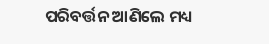ପରିବର୍ତ୍ତନ ଆଣିଲେ ମଧ୍ୟ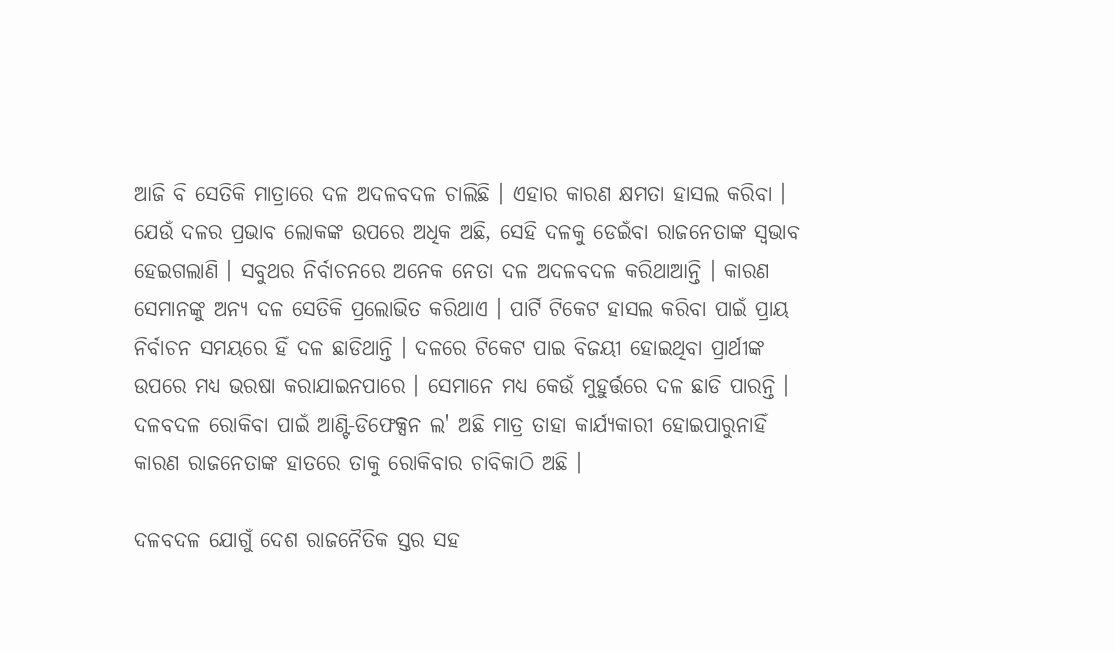ଆଜି ବି ସେତିକି ମାତ୍ରାରେ ଦଳ ଅଦଳବଦଳ ଚାଲିଛି । ଏହାର କାରଣ କ୍ଷମତା ହାସଲ କରିବା । ଯେଉଁ ଦଳର ପ୍ରଭାବ ଲୋକଙ୍କ ଉପରେ ଅଧିକ ଅଛି, ସେହି ଦଳକୁ ଡେଇଁବା ରାଜନେତାଙ୍କ ସ୍ବଭାବ ହେଇଗଲାଣି । ସବୁଥର ନିର୍ବାଚନରେ ଅନେକ ନେତା ଦଳ ଅଦଳବଦଳ କରିଥାଆନ୍ତି । କାରଣ ସେମାନଙ୍କୁ ଅନ୍ୟ ଦଳ ସେତିକି ପ୍ରଲୋଭିତ କରିଥାଏ । ପାର୍ଟି ଟିକେଟ ହାସଲ କରିବା ପାଇଁ ପ୍ରାୟ ନିର୍ବାଚନ ସମୟରେ ହିଁ ଦଳ ଛାଡିଥାନ୍ତି । ଦଳରେ ଟିକେଟ ପାଇ ବିଜୟୀ ହୋଇଥିବା ପ୍ରାର୍ଥୀଙ୍କ ଉପରେ ମଧ୍ୟ ଭରଷା କରାଯାଇନପାରେ । ସେମାନେ ମଧ୍ୟ କେଉଁ ମୁହୁର୍ତ୍ତରେ ଦଳ ଛାଡି ପାରନ୍ତି । ଦଳବଦଳ ରୋକିବା ପାଇଁ ଆଣ୍ଟି-ଡିଫେକ୍ସନ ଲ' ଅଛି ମାତ୍ର ତାହା କାର୍ଯ୍ୟକାରୀ ହୋଇପାରୁନାହିଁ କାରଣ ରାଜନେତାଙ୍କ ହାତରେ ତାକୁ ରୋକିବାର ଚାବିକାଠି ଅଛି ।

ଦଳବଦଳ ଯୋଗୁଁ ଦେଶ ରାଜନୈତିକ ସ୍ତର ସହ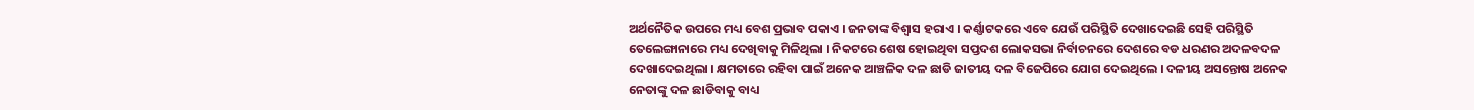ଅର୍ଥନୈତିକ ଉପରେ ମଧ୍ୟ ବେଶ ପ୍ରଭାବ ପକାଏ । ଜନତାଙ୍କ ବିଶ୍ବାସ ହରାଏ । କର୍ଣ୍ଣାଟକରେ ଏବେ ଯେଉଁ ପରିସ୍ଥିତି ଦେଖାଦେଇଛି ସେହି ପରିସ୍ଥିତି ତେଲେଙ୍ଗାନାରେ ମଧ୍ୟ ଦେଖିବାକୁ ମିଳିଥିଲା । ନିକଟରେ ଶେଷ ହୋଇଥିବା ସପ୍ତଦଶ ଲୋକସଭା ନିର୍ବାଚନରେ ଦେଶରେ ବଡ ଧରଣର ଅଦଳବଦଳ ଦେଖାଦେଇଥିଲା । କ୍ଷମତାରେ ରହିବା ପାଇଁ ଅନେକ ଆଞ୍ଚଳିକ ଦଳ ଛାଡି ଜାତୀୟ ଦଳ ବିଜେପିରେ ଯୋଗ ଦେଇଥିଲେ । ଦଳୀୟ ଅସନ୍ତୋଷ ଅନେକ ନେତାଙ୍କୁ ଦଳ ଛାଡିବାକୁ ବାଧ୍ୟ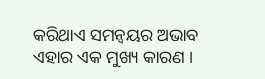କରିଥାଏ ସମନ୍ବୟର ଅଭାବ ଏହାର ଏକ ମୁଖ୍ୟ କାରଣ ।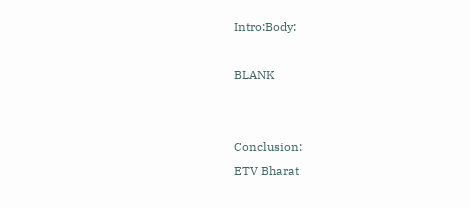Intro:Body:

BLANK


Conclusion:
ETV Bharat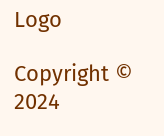Logo

Copyright © 2024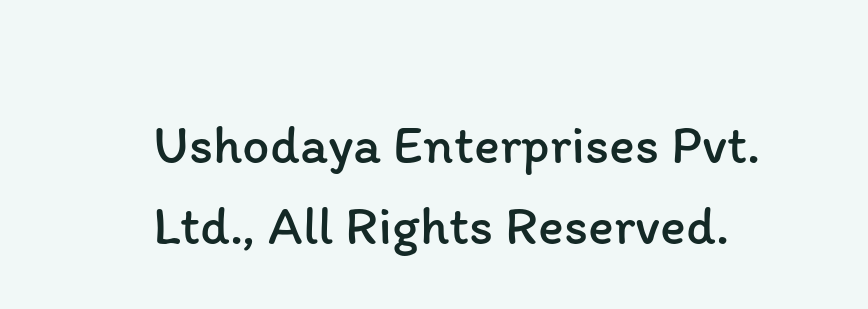Ushodaya Enterprises Pvt. Ltd., All Rights Reserved.